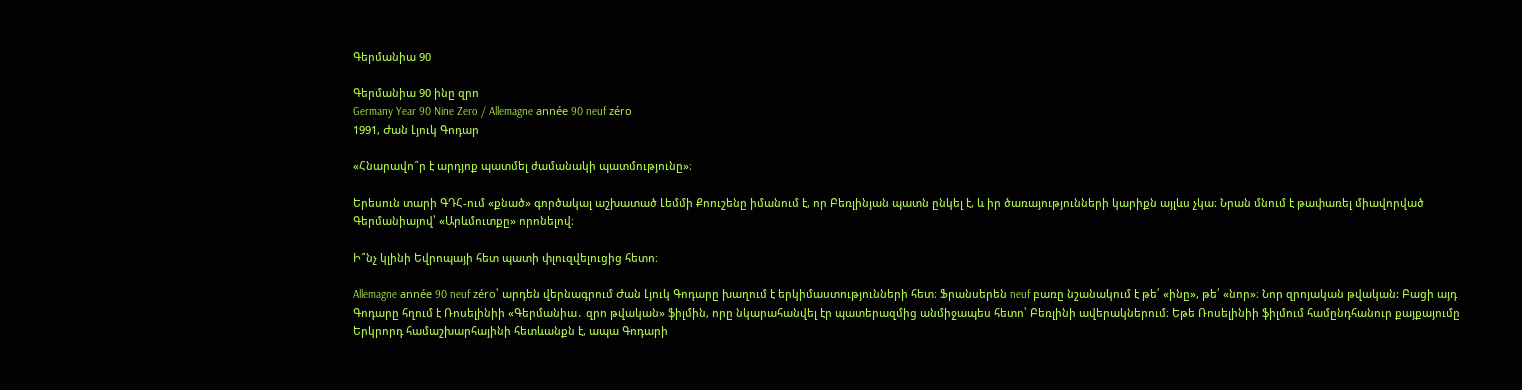Գերմանիա 90

Գերմանիա 90 ինը զրո
Germany Year 90 Nine Zero / Allemagne année 90 neuf zéro
1991, Ժան Լյուկ Գոդար

«Հնարավո՞ր է արդյոք պատմել ժամանակի պատմությունը»։

Երեսուն տարի ԳԴՀ-ում «քնած» գործակալ աշխատած Լեմմի Քոուշենը իմանում է, որ Բեռլինյան պատն ընկել է, և իր ծառայությունների կարիքն այլևս չկա։ Նրան մնում է թափառել միավորված Գերմանիայով՝ «Արևմուտքը» որոնելով։

Ի՞նչ կլինի Եվրոպայի հետ պատի փլուզվելուցից հետո։

Allemagne année 90 neuf zéro՝ արդեն վերնագրում Ժան Լյուկ Գոդարը խաղում է երկիմաստությունների հետ։ Ֆրանսերեն neuf բառը նշանակում է թե՛ «ինը», թե՛ «նոր»։ Նոր զրոյական թվական: Բացի այդ Գոդարը հղում է Ռոսելինիի «Գերմանիա․ զրո թվական» ֆիլմին, որը նկարահանվել էր պատերազմից անմիջապես հետո՝ Բեռլինի ավերակներում։ Եթե Ռոսելինիի ֆիլմում համընդհանուր քայքայումը Երկրորդ համաշխարհայինի հետևանքն է, ապա Գոդարի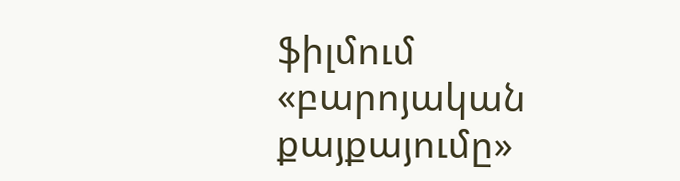ֆիլմում «բարոյական քայքայումը»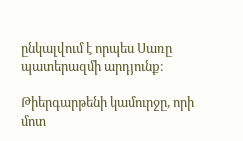ընկալվում է որպես Սառը պատերազմի արդյունք։

Թիերգարթենի կամուրջը, որի մոտ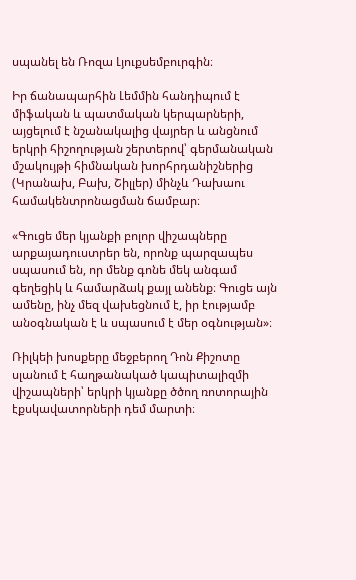սպանել են Ռոզա Լյուքսեմբուրգին։

Իր ճանապարհին Լեմմին հանդիպում է միֆական և պատմական կերպարների, այցելում է նշանակալից վայրեր և անցնում երկրի հիշողության շերտերով՝ գերմանական մշակույթի հիմնական խորհրդանիշներից (Կրանախ, Բախ, Շիլլեր) մինչև Դախաու համակենտրոնացման ճամբար։

«Գուցե մեր կյանքի բոլոր վիշապները արքայադուստրեր են, որոնք պարզապես սպասում են, որ մենք գոնե մեկ անգամ գեղեցիկ և համարձակ քայլ անենք։ Գուցե այն ամենը, ինչ մեզ վախեցնում է, իր էությամբ անօգնական է և սպասում է մեր օգնության»։

Ռիլկեի խոսքերը մեջբերող Դոն Քիշոտը սլանում է հաղթանակած կապիտալիզմի վիշապների՝ երկրի կյանքը ծծող ռոտորային էքսկավատորների դեմ մարտի։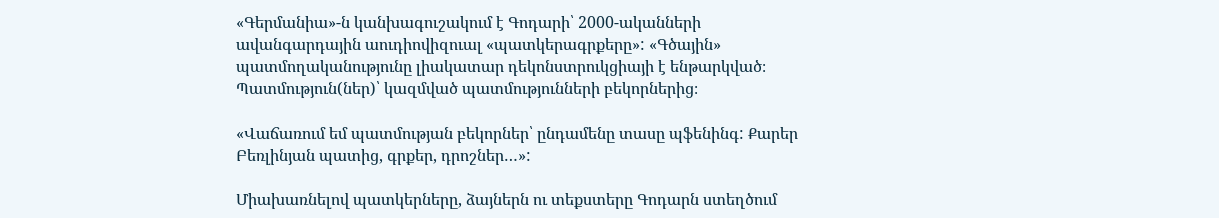«Գերմանիա»-ն կանխագուշակում է Գոդարի՝ 2000-ականների ավանգարդային աուդիովիզուալ «պատկերագրքերը»: «Գծային» պատմողականությունը լիակատար դեկոնստրուկցիայի է ենթարկված։ Պատմություն(ներ)՝ կազմված պատմությունների բեկորներից։

«Վաճառում եմ պատմության բեկորներ՝ ընդամենը տասը պֆենինգ: Քարեր Բեռլինյան պատից, գրքեր, դրոշներ…»:

Միախառնելով պատկերները, ձայներն ու տեքստերը Գոդարն ստեղծում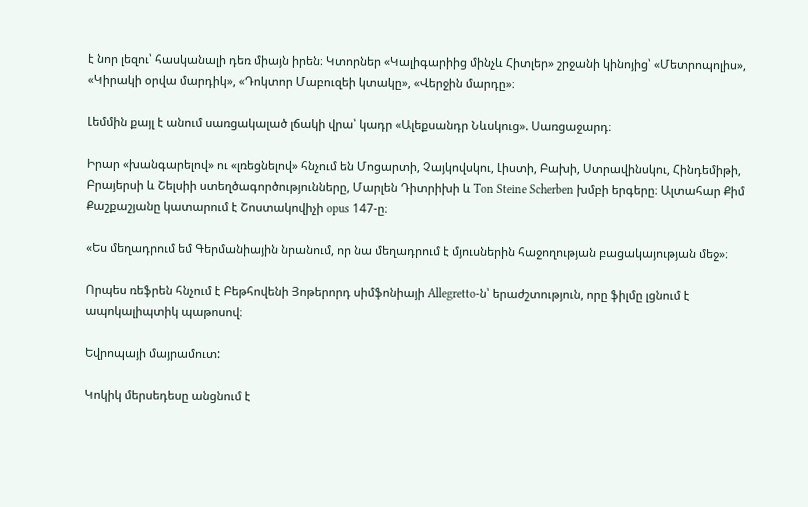է նոր լեզու՝ հասկանալի դեռ միայն իրեն։ Կտորներ «Կալիգարիից մինչև Հիտլեր» շրջանի կինոյից՝ «Մետրոպոլիս», «Կիրակի օրվա մարդիկ», «Դոկտոր Մաբուզեի կտակը», «Վերջին մարդը»։

Լեմմին քայլ է անում սառցակալած լճակի վրա՝ կադր «Ալեքսանդր Նևսկուց». Սառցաջարդ։

Իրար «խանգարելով» ու «լռեցնելով» հնչում են Մոցարտի, Չայկովսկու, Լիստի, Բախի, Ստրավինսկու, Հինդեմիթի, Բրայերսի և Շելսիի ստեղծագործությունները, Մարլեն Դիտրիխի և Ton Steine Scherben խմբի երգերը։ Ալտահար Քիմ Քաշքաշյանը կատարում է Շոստակովիչի opus 147-ը։

«Ես մեղադրում եմ Գերմանիային նրանում, որ նա մեղադրում է մյուսներին հաջողության բացակայության մեջ»։

Որպես ռեֆրեն հնչում է Բեթհովենի Յոթերորդ սիմֆոնիայի Allegretto-ն՝ երաժշտություն, որը ֆիլմը լցնում է ապոկալիպտիկ պաթոսով։

Եվրոպայի մայրամուտ:

Կոկիկ մերսեդեսը անցնում է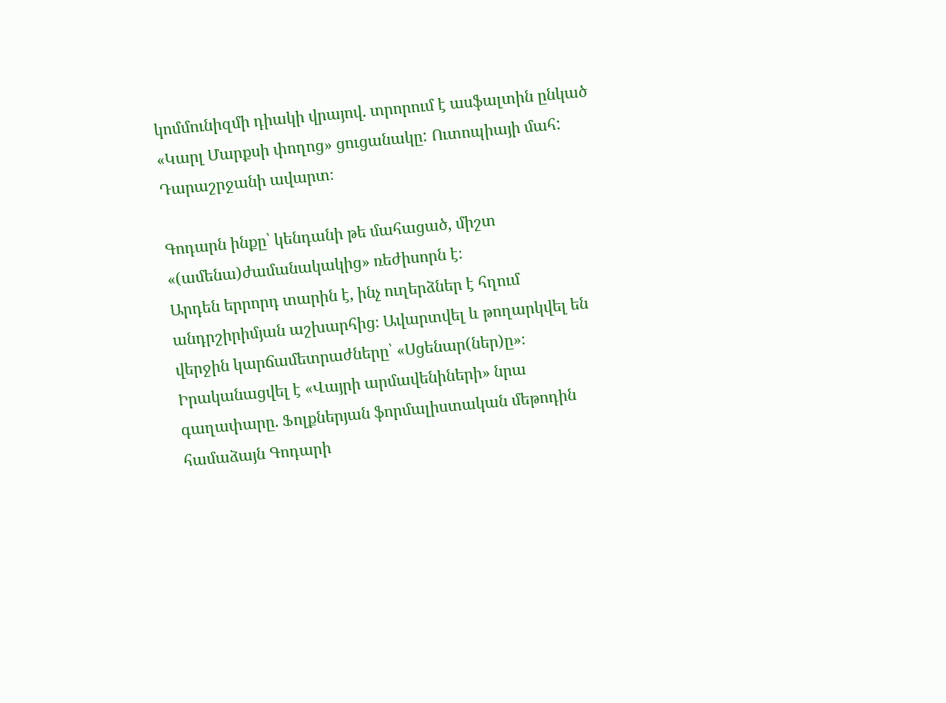կոմմունիզմի դիակի վրայով. տրորում է ասֆալտին ընկած «Կարլ Մարքսի փողոց» ցուցանակը: Ուտոպիայի մահ: Դարաշրջանի ավարտ։

Գոդարն ինքը՝ կենդանի թե մահացած, միշտ «(ամենա)ժամանակակից» ռեժիսորն է։
Արդեն երրորդ տարին է, ինչ ուղերձներ է հղում անդրշիրիմյան աշխարհից։ Ավարտվել և թողարկվել են վերջին կարճամետրաժները՝ «Սցենար(ներ)ը»։ Իրականացվել է «Վայրի արմավենիների» նրա գաղափարը. Ֆոլքներյան ֆորմալիստական մեթոդին համաձայն Գոդարի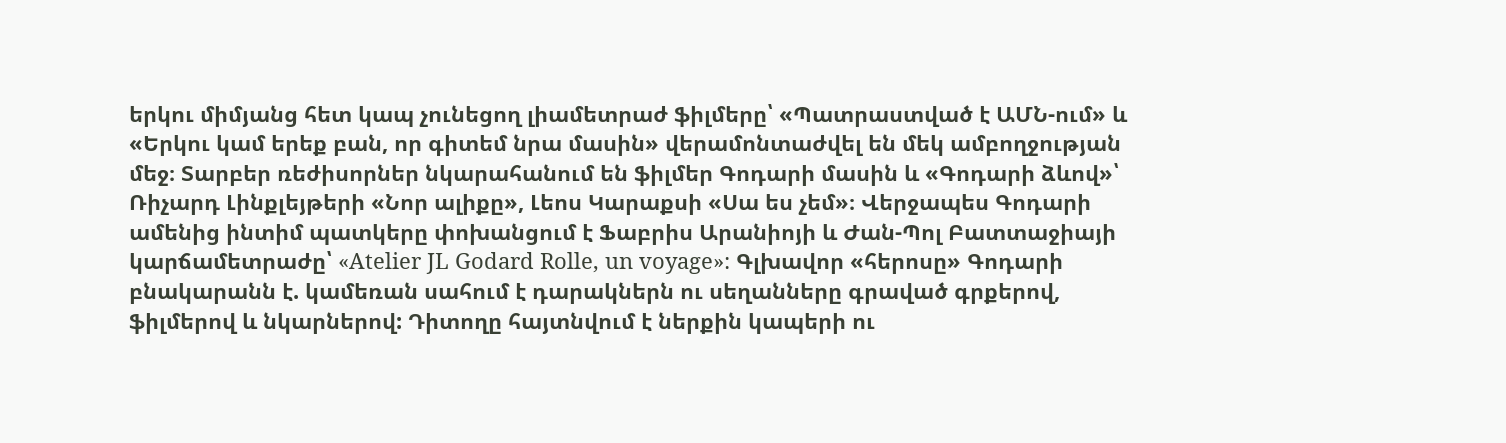երկու միմյանց հետ կապ չունեցող լիամետրաժ ֆիլմերը՝ «Պատրաստված է ԱՄՆ-ում» և «Երկու կամ երեք բան, որ գիտեմ նրա մասին» վերամոնտաժվել են մեկ ամբողջության մեջ։ Տարբեր ռեժիսորներ նկարահանում են ֆիլմեր Գոդարի մասին և «Գոդարի ձևով»՝ Ռիչարդ Լինքլեյթերի «Նոր ալիքը», Լեոս Կարաքսի «Սա ես չեմ»։ Վերջապես Գոդարի ամենից ինտիմ պատկերը փոխանցում է Ֆաբրիս Արանիոյի և Ժան-Պոլ Բատտաջիայի կարճամետրաժը՝ «Atelier JL Godard Rolle, un voyage»: Գլխավոր «հերոսը» Գոդարի բնակարանն է. կամեռան սահում է դարակներն ու սեղանները գրաված գրքերով, ֆիլմերով և նկարներով: Դիտողը հայտնվում է ներքին կապերի ու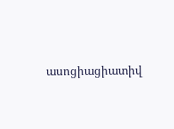ասոցիացիատիվ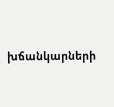խճանկարների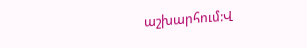աշխարհում:Վ